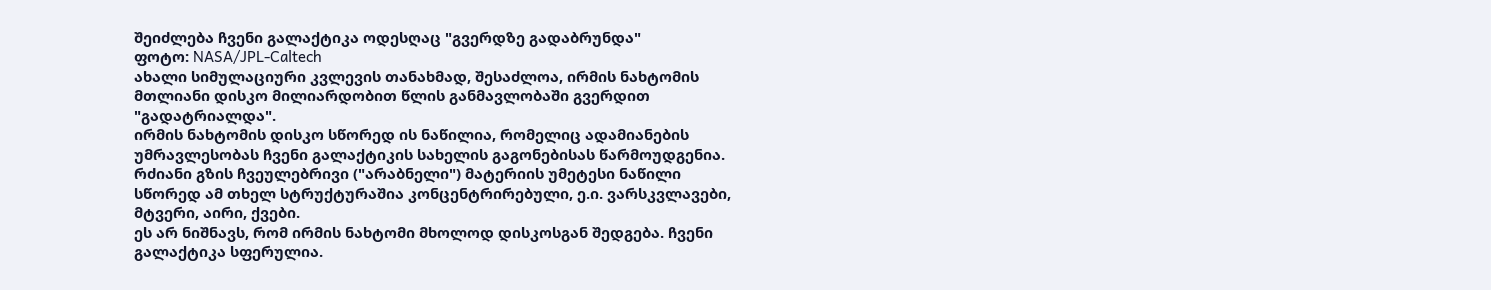შეიძლება ჩვენი გალაქტიკა ოდესღაც "გვერდზე გადაბრუნდა"
ფოტო: NASA/JPL-Caltech
ახალი სიმულაციური კვლევის თანახმად, შესაძლოა, ირმის ნახტომის მთლიანი დისკო მილიარდობით წლის განმავლობაში გვერდით "გადატრიალდა".
ირმის ნახტომის დისკო სწორედ ის ნაწილია, რომელიც ადამიანების უმრავლესობას ჩვენი გალაქტიკის სახელის გაგონებისას წარმოუდგენია. რძიანი გზის ჩვეულებრივი ("არაბნელი") მატერიის უმეტესი ნაწილი სწორედ ამ თხელ სტრუქტურაშია კონცენტრირებული, ე.ი. ვარსკვლავები, მტვერი, აირი, ქვები.
ეს არ ნიშნავს, რომ ირმის ნახტომი მხოლოდ დისკოსგან შედგება. ჩვენი გალაქტიკა სფერულია.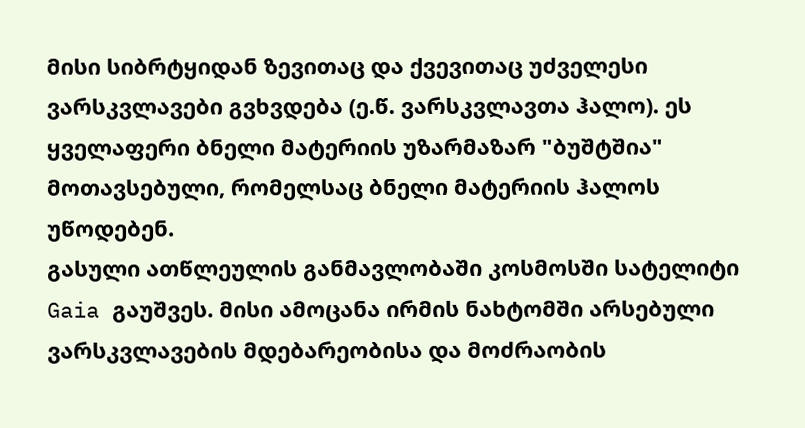მისი სიბრტყიდან ზევითაც და ქვევითაც უძველესი ვარსკვლავები გვხვდება (ე.წ. ვარსკვლავთა ჰალო). ეს ყველაფერი ბნელი მატერიის უზარმაზარ "ბუშტშია" მოთავსებული, რომელსაც ბნელი მატერიის ჰალოს უწოდებენ.
გასული ათწლეულის განმავლობაში კოსმოსში სატელიტი Gaia გაუშვეს. მისი ამოცანა ირმის ნახტომში არსებული ვარსკვლავების მდებარეობისა და მოძრაობის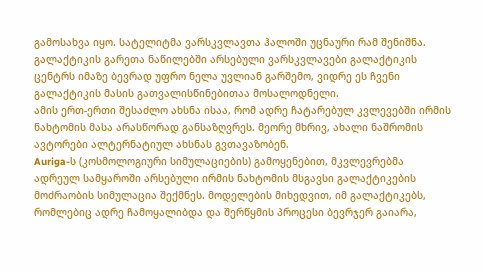გამოსახვა იყო. სატელიტმა ვარსკვლავთა ჰალოში უცნაური რამ შენიშნა. გალაქტიკის გარეთა ნაწილებში არსებული ვარსკვლავები გალაქტიკის ცენტრს იმაზე ბევრად უფრო ნელა უვლიან გარშემო, ვიდრე ეს ჩვენი გალაქტიკის მასის გათვალისწინებითაა მოსალოდნელი.
ამის ერთ-ერთი შესაძლო ახსნა ისაა, რომ ადრე ჩატარებულ კვლევებში ირმის ნახტომის მასა არასწორად განსაზღვრეს. მეორე მხრივ, ახალი ნაშრომის ავტორები ალტერნატიულ ახსნას გვთავაზობენ.
Auriga-ს (კოსმოლოგიური სიმულაციების) გამოყენებით, მკვლევრებმა ადრეულ სამყაროში არსებული ირმის ნახტომის მსგავსი გალაქტიკების მოძრაობის სიმულაცია შექმნეს. მოდელების მიხედვით, იმ გალაქტიკებს, რომლებიც ადრე ჩამოყალიბდა და შერწყმის პროცესი ბევრჯერ გაიარა,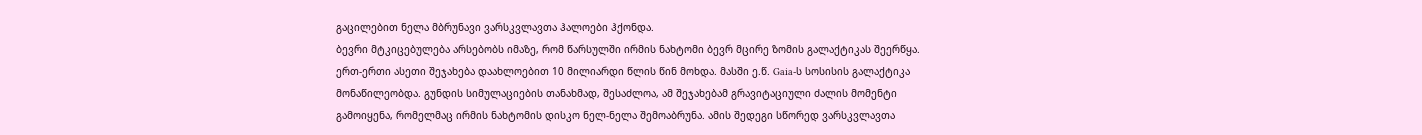გაცილებით ნელა მბრუნავი ვარსკვლავთა ჰალოები ჰქონდა.
ბევრი მტკიცებულება არსებობს იმაზე, რომ წარსულში ირმის ნახტომი ბევრ მცირე ზომის გალაქტიკას შეერწყა. ერთ-ერთი ასეთი შეჯახება დაახლოებით 10 მილიარდი წლის წინ მოხდა. მასში ე.წ. Gaia-ს სოსისის გალაქტიკა მონაწილეობდა. გუნდის სიმულაციების თანახმად, შესაძლოა, ამ შეჯახებამ გრავიტაციული ძალის მომენტი გამოიყენა, რომელმაც ირმის ნახტომის დისკო ნელ-ნელა შემოაბრუნა. ამის შედეგი სწორედ ვარსკვლავთა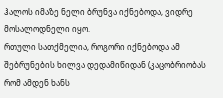ჰალოს იმაზე ნელი ბრუნვა იქნებოდა, ვიდრე მოსალოდნელი იყო.
რთული სათქმელია, როგორი იქნებოდა ამ შებრუნების ხილვა დედამიწიდან (კაცობრიობას რომ ამდენ ხანს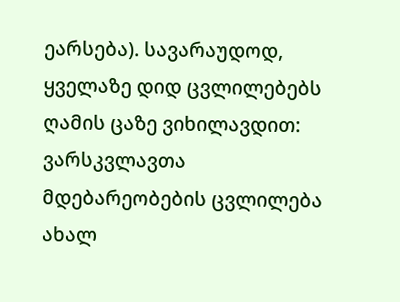ეარსება). სავარაუდოდ, ყველაზე დიდ ცვლილებებს ღამის ცაზე ვიხილავდით: ვარსკვლავთა მდებარეობების ცვლილება ახალ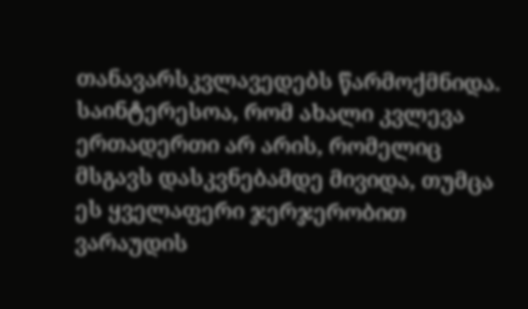თანავარსკვლავედებს წარმოქმნიდა.
საინტერესოა, რომ ახალი კვლევა ერთადერთი არ არის, რომელიც მსგავს დასკვნებამდე მივიდა, თუმცა ეს ყველაფერი ჯერჯერობით ვარაუდის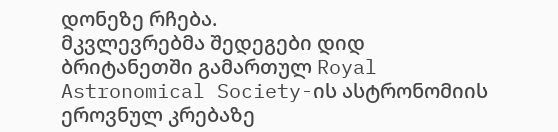დონეზე რჩება.
მკვლევრებმა შედეგები დიდ ბრიტანეთში გამართულ Royal Astronomical Society-ის ასტრონომიის ეროვნულ კრებაზე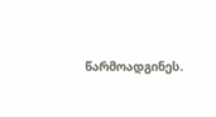წარმოადგინეს.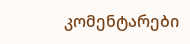კომენტარები